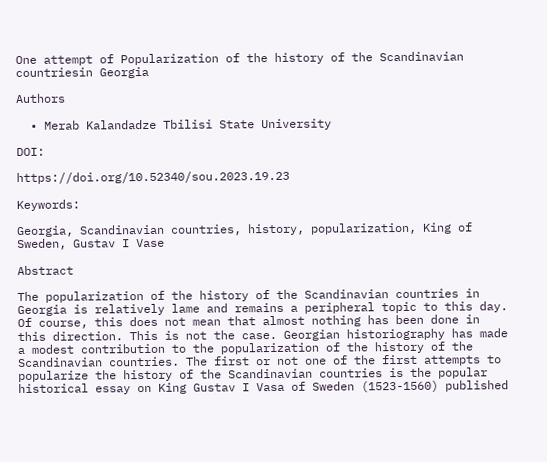One attempt of Popularization of the history of the Scandinavian countriesin Georgia

Authors

  • Merab Kalandadze Tbilisi State University

DOI:

https://doi.org/10.52340/sou.2023.19.23

Keywords:

Georgia, Scandinavian countries, history, popularization, King of Sweden, Gustav I Vase

Abstract

The popularization of the history of the Scandinavian countries in Georgia is relatively lame and remains a peripheral topic to this day. Of course, this does not mean that almost nothing has been done in this direction. This is not the case. Georgian historiography has made a modest contribution to the popularization of the history of the Scandinavian countries. The first or not one of the first attempts to popularize the history of the Scandinavian countries is the popular historical essay on King Gustav I Vasa of Sweden (1523-1560) published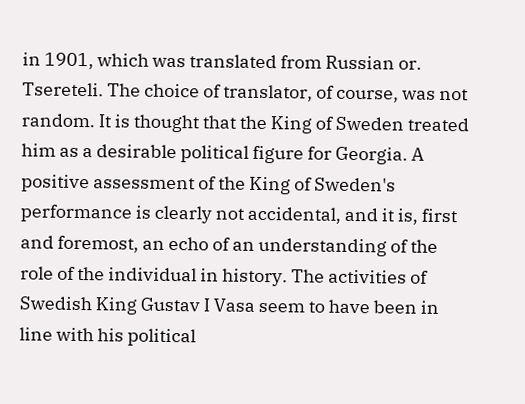in 1901, which was translated from Russian or. Tsereteli. The choice of translator, of course, was not random. It is thought that the King of Sweden treated him as a desirable political figure for Georgia. A positive assessment of the King of Sweden's performance is clearly not accidental, and it is, first and foremost, an echo of an understanding of the role of the individual in history. The activities of Swedish King Gustav I Vasa seem to have been in line with his political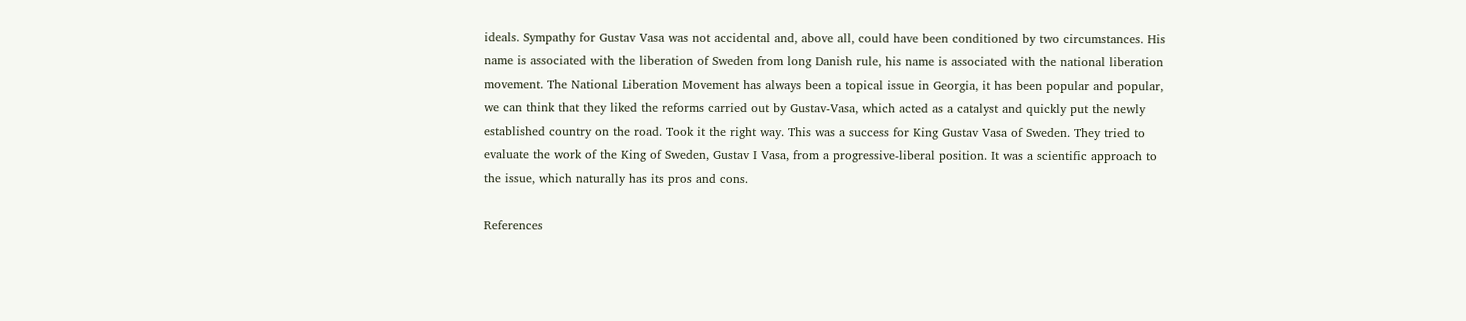ideals. Sympathy for Gustav Vasa was not accidental and, above all, could have been conditioned by two circumstances. His name is associated with the liberation of Sweden from long Danish rule, his name is associated with the national liberation movement. The National Liberation Movement has always been a topical issue in Georgia, it has been popular and popular, we can think that they liked the reforms carried out by Gustav-Vasa, which acted as a catalyst and quickly put the newly established country on the road. Took it the right way. This was a success for King Gustav Vasa of Sweden. They tried to evaluate the work of the King of Sweden, Gustav I Vasa, from a progressive-liberal position. It was a scientific approach to the issue, which naturally has its pros and cons.

References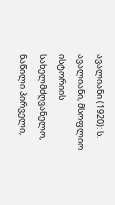ავალიანი (1920): ს. ავალიანი, მსოფლიო ისტორიის სახელმძღვანელო, ნაწილი პირველი,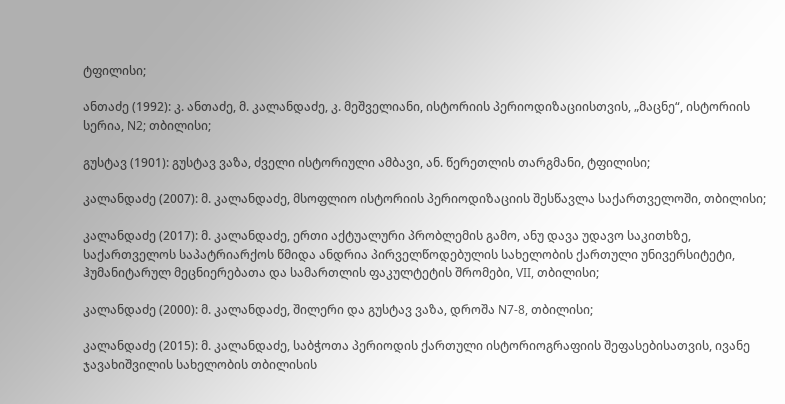ტფილისი;

ანთაძე (1992): კ. ანთაძე, მ. კალანდაძე, კ. მეშველიანი, ისტორიის პერიოდიზაციისთვის, „მაცნე“, ისტორიის სერია, N2; თბილისი;

გუსტავ (1901): გუსტავ ვაზა, ძველი ისტორიული ამბავი, ან. წერეთლის თარგმანი, ტფილისი;

კალანდაძე (2007): მ. კალანდაძე, მსოფლიო ისტორიის პერიოდიზაციის შესწავლა საქართველოში, თბილისი;

კალანდაძე (2017): მ. კალანდაძე, ერთი აქტუალური პრობლემის გამო, ანუ დავა უდავო საკითხზე, საქართველოს საპატრიარქოს წმიდა ანდრია პირველწოდებულის სახელობის ქართული უნივერსიტეტი, ჰუმანიტარულ მეცნიერებათა და სამართლის ფაკულტეტის შრომები, VII, თბილისი;

კალანდაძე (2000): მ. კალანდაძე, შილერი და გუსტავ ვაზა, დროშა N7-8, თბილისი;

კალანდაძე (2015): მ. კალანდაძე, საბჭოთა პერიოდის ქართული ისტორიოგრაფიის შეფასებისათვის, ივანე ჯავახიშვილის სახელობის თბილისის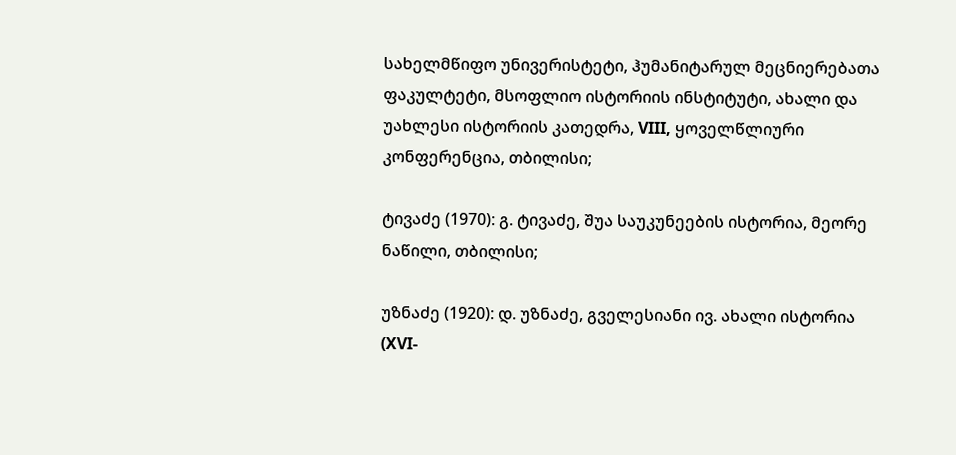სახელმწიფო უნივერისტეტი, ჰუმანიტარულ მეცნიერებათა ფაკულტეტი, მსოფლიო ისტორიის ინსტიტუტი, ახალი და უახლესი ისტორიის კათედრა, VIII, ყოველწლიური კონფერენცია, თბილისი;

ტივაძე (1970): გ. ტივაძე, შუა საუკუნეების ისტორია, მეორე ნაწილი, თბილისი;

უზნაძე (1920): დ. უზნაძე, გველესიანი ივ. ახალი ისტორია (XVI-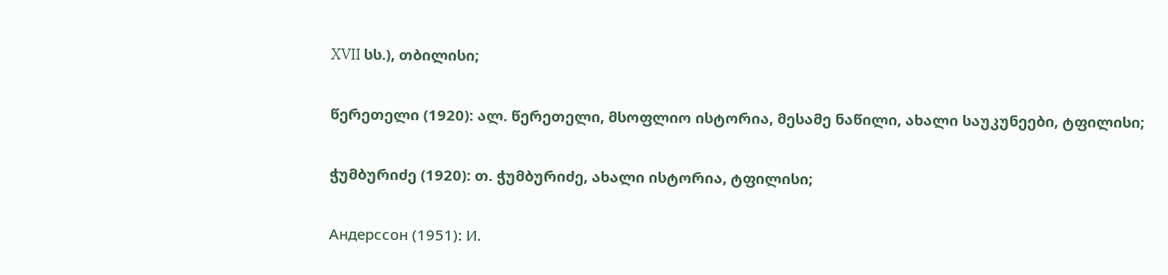XVII სს.), თბილისი;

წერეთელი (1920): ალ. წერეთელი, მსოფლიო ისტორია, მესამე ნაწილი, ახალი საუკუნეები, ტფილისი;

ჭუმბურიძე (1920): თ. ჭუმბურიძე, ახალი ისტორია, ტფილისი;

Андерссон (1951): И.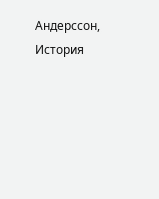Андерссон, История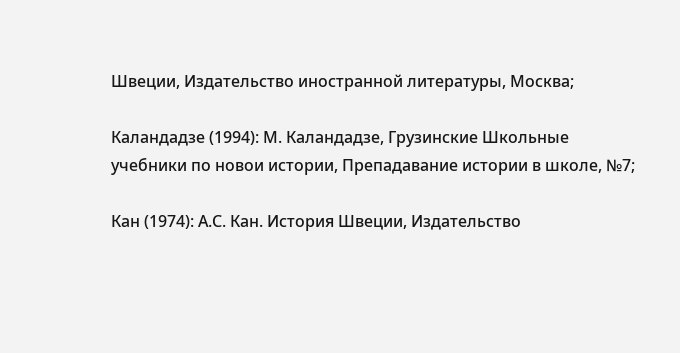Швеции, Издательство иностранной литературы, Москва;

Каландадзе (1994): М. Каландадзе, Грузинские Школьные учебники по новои истории, Препадавание истории в школе, №7;

Кан (1974): А.С. Кан. История Швеции, Издательство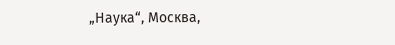„Наука“, Москва,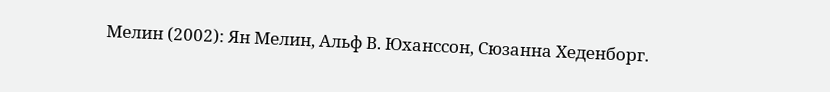Мелин (2002): Ян Мелин, Альф В. Юханссон, Сюзанна Хеденборг.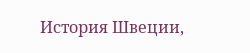История Швеции,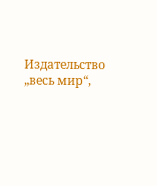Издательство „весь мир“,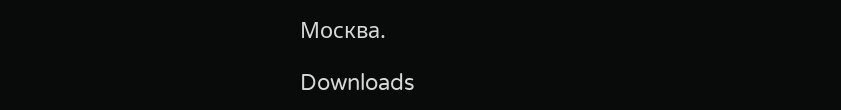Москва.

Downloads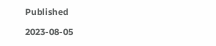Published

2023-08-05